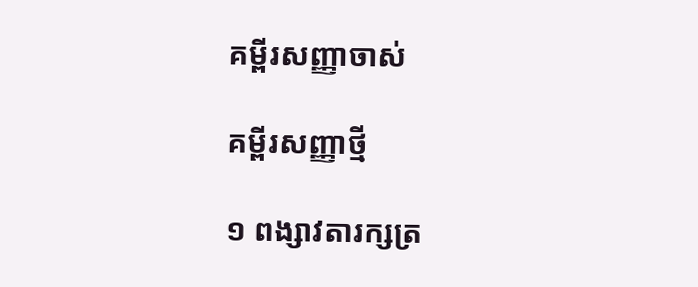គម្ពីរសញ្ញាចាស់

គម្ពីរសញ្ញាថ្មី

១ ពង្សា‌វតារ‌ក្សត្រ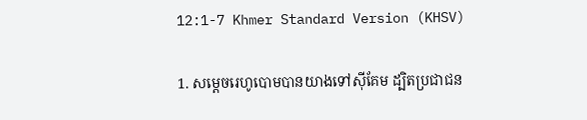12:1-7 Khmer Standard Version (KHSV)

1. សម្ដេចរេហូ‌បោមបានយាងទៅស៊ី‌គែម ដ្បិតប្រជា‌ជន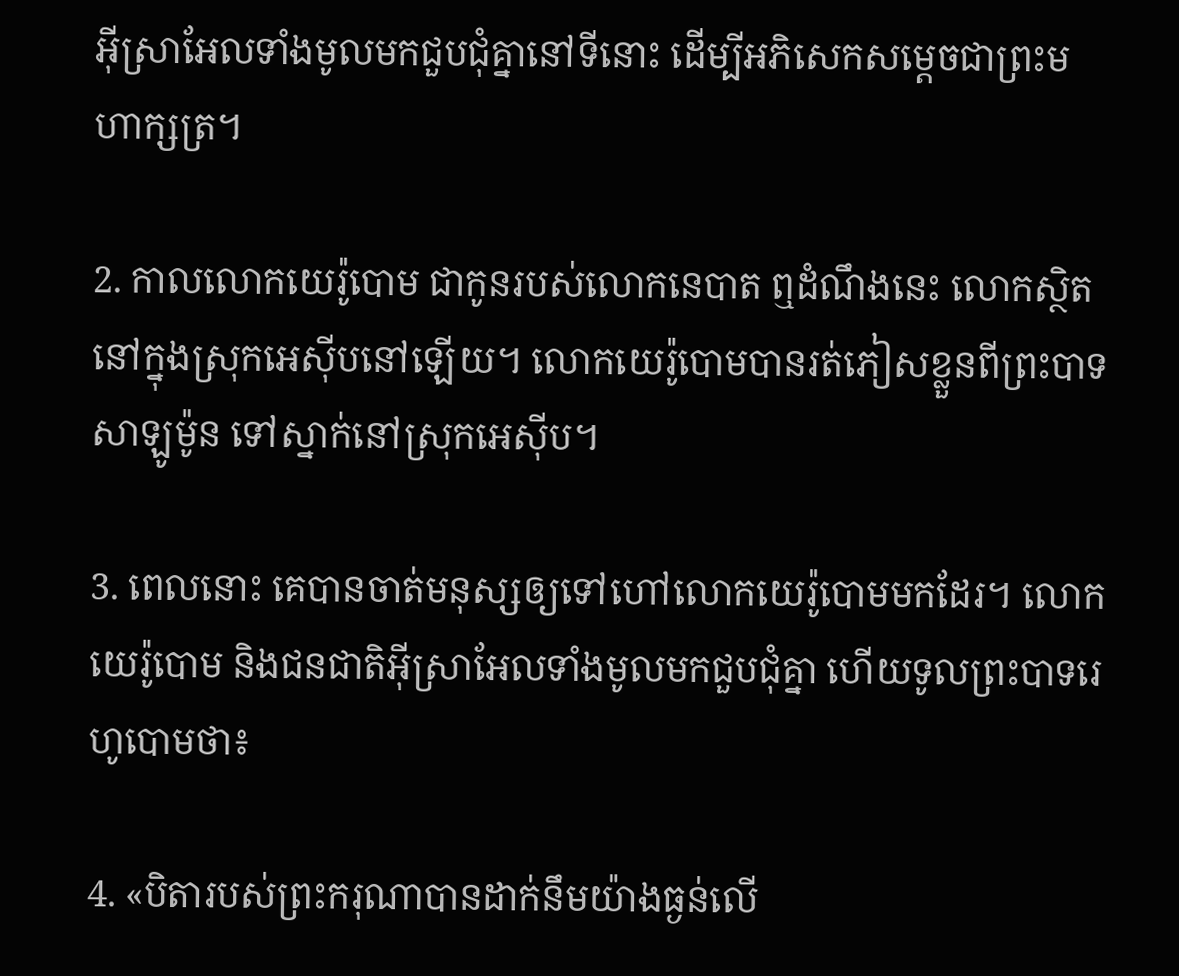អ៊ីស្រា‌អែលទាំងមូលមកជួប‌ជុំគ្នានៅទីនោះ ដើម្បីអភិសេកសម្ដេចជាព្រះ‌មហា‌ក្សត្រ។

2. កាលលោកយេរ៉ូ‌បោម ជាកូនរបស់លោកនេបាត ឮដំណឹងនេះ លោកស្ថិតនៅក្នុងស្រុកអេស៊ីបនៅឡើយ។ លោកយេរ៉ូ‌បោមបានរត់ភៀសខ្លួនពីព្រះ‌បាទសាឡូម៉ូន ទៅស្នាក់នៅស្រុកអេស៊ីប។

3. ពេលនោះ គេបានចាត់មនុស្សឲ្យទៅហៅលោកយេរ៉ូ‌បោមមកដែរ។ លោកយេរ៉ូ‌បោម និងជន‌ជាតិអ៊ីស្រា‌អែលទាំងមូលមកជួប‌ជុំគ្នា ហើយទូលព្រះ‌បាទរេហូ‌បោមថា៖

4. «បិតារបស់ព្រះ‌ករុណាបានដាក់នឹមយ៉ាងធ្ងន់លើ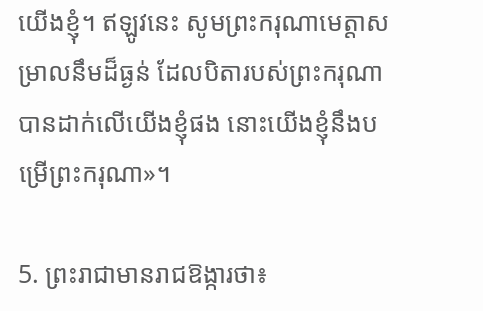យើងខ្ញុំ។ ឥឡូវនេះ សូមព្រះ‌ករុណា‌មេត្តាសម្រាលនឹមដ៏ធ្ងន់ ដែលបិតារបស់ព្រះ‌ករុណាបានដាក់លើយើងខ្ញុំផង នោះយើងខ្ញុំនឹងបម្រើព្រះ‌ករុណា»។

5. ព្រះ‌រាជាមានរាជ‌ឱង្ការថា៖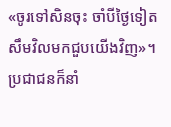«ចូរទៅសិនចុះ ចាំបីថ្ងៃទៀត សឹមវិលមកជួបយើងវិញ»។ ប្រជា‌ជនក៏នាំ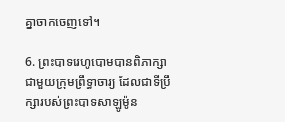គ្នាចាក‌ចេញទៅ។

6. ព្រះ‌បាទរេហូ‌បោមបានពិភាក្សាជាមួយក្រុមព្រឹទ្ធា‌ចារ្យ ដែលជាទីប្រឹក្សារបស់ព្រះ‌បាទសាឡូម៉ូន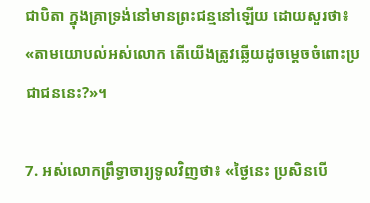ជាបិតា ក្នុងគ្រាទ្រង់នៅមានព្រះ‌ជន្មនៅឡើយ ដោយសួរថា៖ «តាមយោបល់អស់លោក តើយើងត្រូវឆ្លើយដូចម្ដេចចំពោះប្រជា‌ជននេះ?»។

7. អស់លោកព្រឹទ្ធា‌ចារ្យទូលវិញថា៖ «ថ្ងៃនេះ ប្រសិនបើ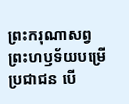ព្រះ‌ករុណាសព្វព្រះ‌ហឫទ័យបម្រើប្រជា‌ជន បើ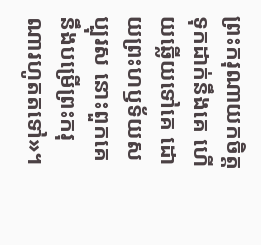ព្រះ‌ករុណាយកចិត្តទុកដាក់នឹងគេ ហើយឆ្លើយទៅគេ ដោយព្រះ‌ហឫទ័យសប្បុរស នោះពួកគេនឹងបម្រើព្រះ‌ករុណារហូតតទៅ»។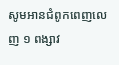សូមអានជំពូកពេញលេញ ១ ពង្សា‌វ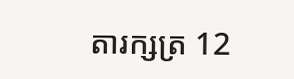តារ‌ក្សត្រ 12